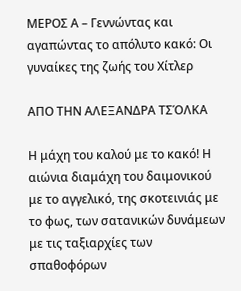ΜΕΡΟΣ Α – Γεννώντας και αγαπώντας το απόλυτο κακό: Οι γυναίκες της ζωής του Χίτλερ

ΑΠΟ ΤΗΝ ΑΛΕΞΑΝΔΡΑ ΤΣΌΛΚΑ

Η μάχη του καλού με το κακό! Η αιώνια διαμάχη του δαιμονικού με το αγγελικό, της σκοτεινιάς με το φως, των σατανικών δυνάμεων με τις ταξιαρχίες των σπαθοφόρων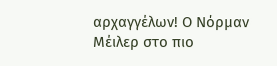αρχαγγέλων! Ο Νόρμαν Μέιλερ στο πιο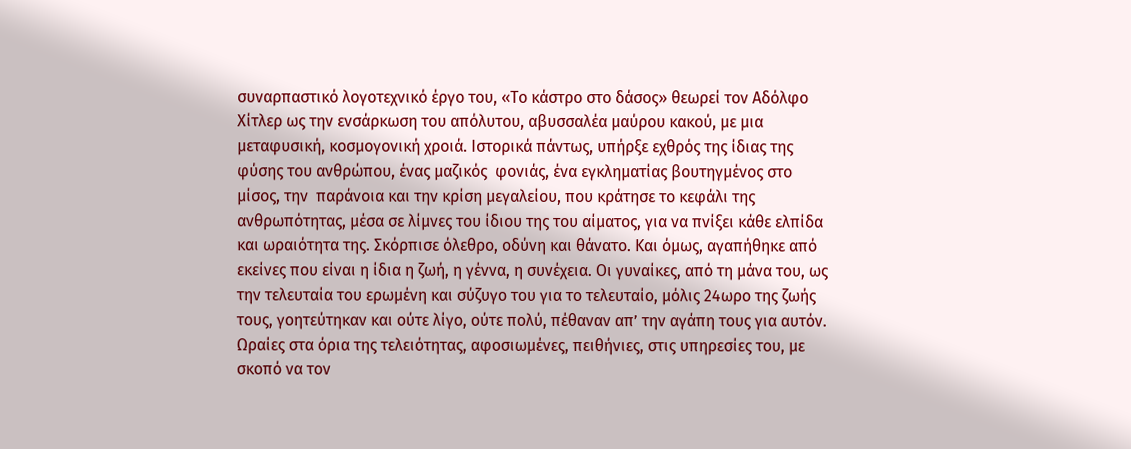συναρπαστικό λογοτεχνικό έργο του, «Το κάστρο στο δάσος» θεωρεί τον Αδόλφο Χίτλερ ως την ενσάρκωση του απόλυτου, αβυσσαλέα μαύρου κακού, με μια μεταφυσική, κοσμογονική χροιά. Ιστορικά πάντως, υπήρξε εχθρός της ίδιας της φύσης του ανθρώπου, ένας μαζικός  φονιάς, ένα εγκληματίας βουτηγμένος στο μίσος, την  παράνοια και την κρίση μεγαλείου, που κράτησε το κεφάλι της ανθρωπότητας, μέσα σε λίμνες του ίδιου της του αίματος, για να πνίξει κάθε ελπίδα και ωραιότητα της. Σκόρπισε όλεθρο, οδύνη και θάνατο. Και όμως, αγαπήθηκε από εκείνες που είναι η ίδια η ζωή, η γέννα, η συνέχεια. Οι γυναίκες, από τη μάνα του, ως την τελευταία του ερωμένη και σύζυγο του για το τελευταίο, μόλις 24ωρο της ζωής τους, γοητεύτηκαν και ούτε λίγο, ούτε πολύ, πέθαναν απ’ την αγάπη τους για αυτόν. Ωραίες στα όρια της τελειότητας, αφοσιωμένες, πειθήνιες, στις υπηρεσίες του, με σκοπό να τον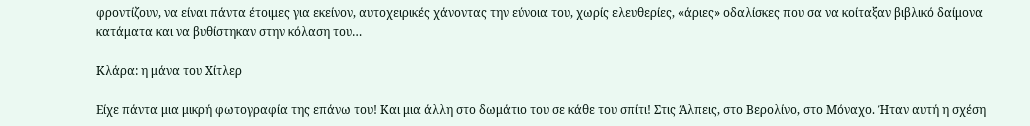φροντίζουν, να είναι πάντα έτοιμες για εκείνον, αυτοχειρικές χάνοντας την εύνοια του, χωρίς ελευθερίες, «άριες» οδαλίσκες που σα να κοίταξαν βιβλικό δαίμονα κατάματα και να βυθίστηκαν στην κόλαση του…

Κλάρα: η μάνα του Χίτλερ

Είχε πάντα μια μικρή φωτογραφία της επάνω του! Και μια άλλη στο δωμάτιο του σε κάθε του σπίτι! Στις Άλπεις, στο Βερολίνο, στο Μόναχο. Ήταν αυτή η σχέση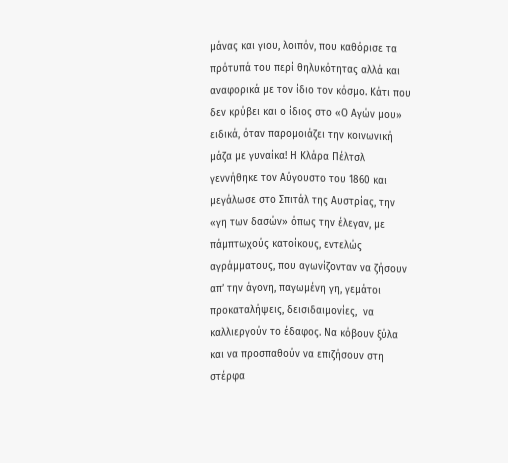μάνας και γιου, λοιπόν, που καθόρισε τα πρότυπά του περί θηλυκότητας αλλά και αναφορικά με τον ίδιο τον κόσμο. Κάτι που δεν κρύβει και ο ίδιος στο «Ο Αγών μου» ειδικά, όταν παρομοιάζει την κοινωνική μάζα με γυναίκα! Η Κλάρα Πέλτσλ γεννήθηκε τον Αύγουστο του 1860 και μεγάλωσε στο Σπιτάλ της Αυστρίας, την «γη των δασών» όπως την έλεγαν, με πάμπτωχούς κατοίκους, εντελώς αγράμματους, που αγωνίζονταν να ζήσουν απ’ την άγονη, παγωμένη γη, γεμάτοι προκαταλήψεις, δεισιδαιμονίες,  να καλλιεργούν το έδαφος. Να κόβουν ξύλα και να προσπαθούν να επιζήσουν στη στέρφα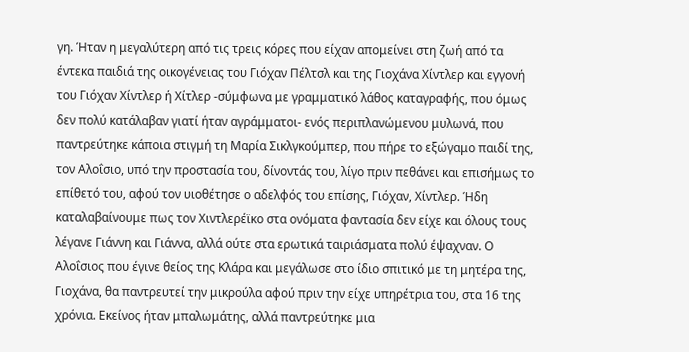γη. Ήταν η μεγαλύτερη από τις τρεις κόρες που είχαν απομείνει στη ζωή από τα έντεκα παιδιά της οικογένειας του Γιόχαν Πέλτσλ και της Γιοχάνα Χίντλερ και εγγονή του Γιόχαν Χίντλερ ή Χίτλερ -σύμφωνα με γραμματικό λάθος καταγραφής, που όμως δεν πολύ κατάλαβαν γιατί ήταν αγράμματοι- ενός περιπλανώμενου μυλωνά, που παντρεύτηκε κάποια στιγμή τη Μαρία Σικλγκούμπερ, που πήρε το εξώγαμο παιδί της, τον Αλοΐσιο, υπό την προστασία του, δίνοντάς του, λίγο πριν πεθάνει και επισήμως το επίθετό του, αφού τον υιοθέτησε ο αδελφός του επίσης, Γιόχαν, Χίντλερ. Ήδη καταλαβαίνουμε πως τον Χιντλερέϊκο στα ονόματα φαντασία δεν είχε και όλους τους λέγανε Γιάννη και Γιάννα, αλλά ούτε στα ερωτικά ταιριάσματα πολύ έψαχναν. Ο Αλοΐσιος που έγινε θείος της Κλάρα και μεγάλωσε στο ίδιο σπιτικό με τη μητέρα της, Γιοχάνα, θα παντρευτεί την μικρούλα αφού πριν την είχε υπηρέτρια του, στα 16 της χρόνια. Εκείνος ήταν μπαλωμάτης, αλλά παντρεύτηκε μια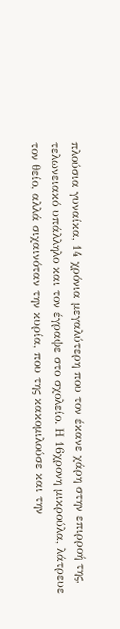πλούσια γυναίκα, 14 χρόνια μεγαλύτερη που τον έκανε χάρη στην επιρροή της, τελωνειακό υπάλληλο και τον έγραψε στο σχολείο. Η 16χρονη μικρούλα, λάτρευε τον θείο, αλλά σιχαινόταν την κυρία, που της κακομιλούσε και την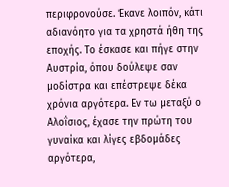περιφρονούσε. Έκανε λοιπόν, κάτι αδιανόητο για τα χρηστά ήθη της εποχής. Το έσκασε και πήγε στην Αυστρία, όπου δούλεψε σαν μοδίστρα και επέστρεψε δέκα χρόνια αργότερα. Εν τω μεταξύ ο Αλοΐσιος, έχασε την πρώτη του γυναίκα και λίγες εβδομάδες αργότερα,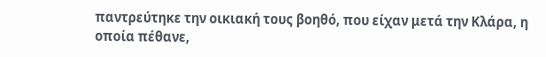παντρεύτηκε την οικιακή τους βοηθό, που είχαν μετά την Κλάρα, η οποία πέθανε,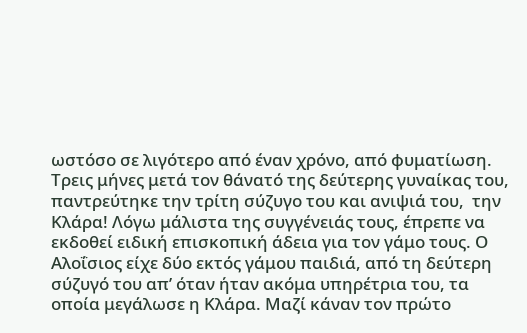ωστόσο σε λιγότερο από έναν χρόνο, από φυματίωση. Τρεις μήνες μετά τον θάνατό της δεύτερης γυναίκας του, παντρεύτηκε την τρίτη σύζυγο του και ανιψιά του,  την Κλάρα! Λόγω μάλιστα της συγγένειάς τους, έπρεπε να εκδοθεί ειδική επισκοπική άδεια για τον γάμο τους. Ο Αλοΐσιος είχε δύο εκτός γάμου παιδιά, από τη δεύτερη σύζυγό του απ’ όταν ήταν ακόμα υπηρέτρια του, τα οποία μεγάλωσε η Κλάρα. Μαζί κάναν τον πρώτο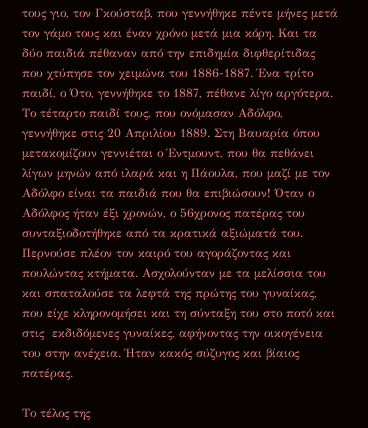τους γιο, τον Γκούσταβ, που γεννήθηκε πέντε μήνες μετά τον γάμο τους και έναν χρόνο μετά μια κόρη. Και τα δύο παιδιά πέθαναν από την επιδημία διφθερίτιδας που χτύπησε τον χειμώνα του 1886-1887. Ένα τρίτο παιδί, ο Ότο, γεννήθηκε το 1887, πέθανε λίγο αργότερα. Το τέταρτο παιδί τους, που ονόμασαν Αδόλφο, γεννήθηκε στις 20 Απριλίου 1889. Στη Βαυαρία όπου μετακομίζουν γεννιέται ο Έντμουντ, που θα πεθάνει λίγων μηνών από ιλαρά και η Πάουλα, που μαζί με τον Αδόλφο είναι τα παιδιά που θα επιβιώσουν! Όταν ο Αδόλφος ήταν έξι χρονών, ο 56χρονος πατέρας του συνταξιοδοτήθηκε από τα κρατικά αξιώματά του. Περνούσε πλέον τον καιρό του αγοράζοντας και πουλώντας κτήματα. Ασχολούνταν με τα μελίσσια του και σπαταλούσε τα λεφτά της πρώτης του γυναίκας, που είχε κληρονομήσει και τη σύνταξη του στο ποτό και στις  εκδιδόμενες γυναίκες, αφήνοντας την οικογένεια του στην ανέχεια. Ήταν κακός σύζυγος και βίαιος πατέρας.

Το τέλος της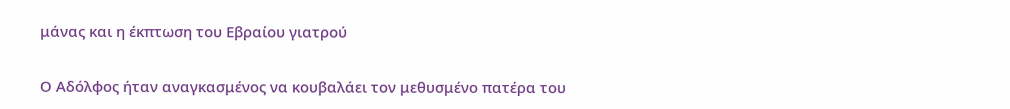μάνας και η έκπτωση του Εβραίου γιατρού

Ο Αδόλφος ήταν αναγκασμένος να κουβαλάει τον μεθυσμένο πατέρα του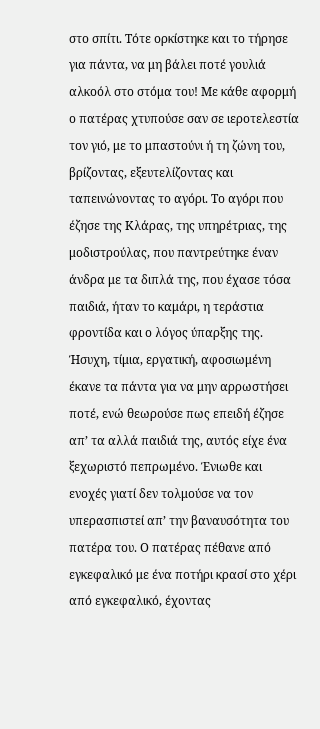στο σπίτι. Τότε ορκίστηκε και το τήρησε για πάντα, να μη βάλει ποτέ γουλιά αλκοόλ στο στόμα του! Με κάθε αφορμή ο πατέρας χτυπούσε σαν σε ιεροτελεστία τον γιό, με το μπαστούνι ή τη ζώνη του, βρίζοντας, εξευτελίζοντας και ταπεινώνοντας το αγόρι. Το αγόρι που έζησε της Κλάρας, της υπηρέτριας, της μοδιστρούλας, που παντρεύτηκε έναν άνδρα με τα διπλά της, που έχασε τόσα παιδιά, ήταν το καμάρι, η τεράστια φροντίδα και ο λόγος ύπαρξης της. Ήσυχη, τίμια, εργατική, αφοσιωμένη έκανε τα πάντα για να μην αρρωστήσει ποτέ, ενώ θεωρούσε πως επειδή έζησε απ’ τα αλλά παιδιά της, αυτός είχε ένα ξεχωριστό πεπρωμένο. Ένιωθε και ενοχές γιατί δεν τολμούσε να τον υπερασπιστεί απ’ την βαναυσότητα του πατέρα του. Ο πατέρας πέθανε από εγκεφαλικό με ένα ποτήρι κρασί στο χέρι από εγκεφαλικό, έχοντας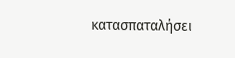κατασπαταλήσει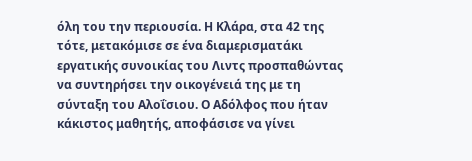όλη του την περιουσία. Η Κλάρα, στα 42 της τότε, μετακόμισε σε ένα διαμερισματάκι εργατικής συνοικίας του Λιντς προσπαθώντας να συντηρήσει την οικογένειά της με τη σύνταξη του Αλοΐσιου. Ο Αδόλφος που ήταν κάκιστος μαθητής, αποφάσισε να γίνει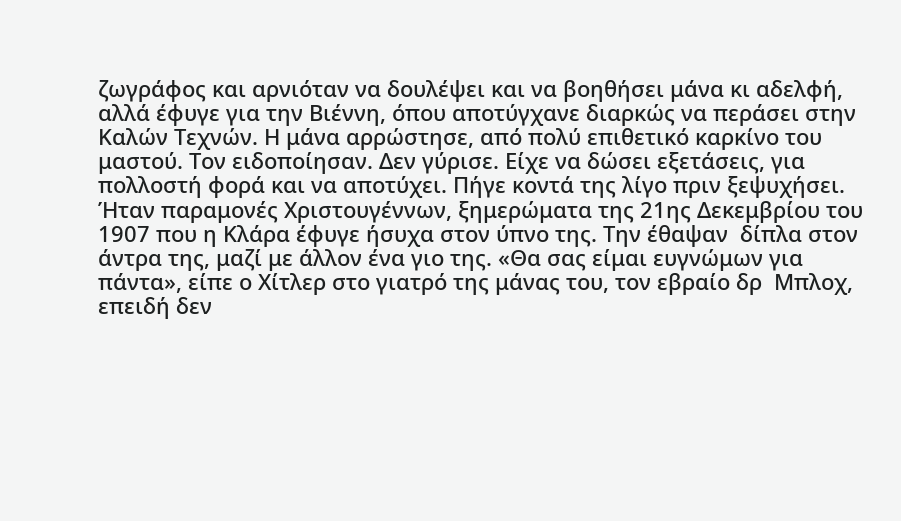ζωγράφος και αρνιόταν να δουλέψει και να βοηθήσει μάνα κι αδελφή, αλλά έφυγε για την Βιέννη, όπου αποτύγχανε διαρκώς να περάσει στην Καλών Τεχνών. Η μάνα αρρώστησε, από πολύ επιθετικό καρκίνο του μαστού. Τον ειδοποίησαν. Δεν γύρισε. Είχε να δώσει εξετάσεις, για πολλοστή φορά και να αποτύχει. Πήγε κοντά της λίγο πριν ξεψυχήσει. Ήταν παραμονές Χριστουγέννων, ξημερώματα της 21ης Δεκεμβρίου του 1907 που η Κλάρα έφυγε ήσυχα στον ύπνο της. Την έθαψαν  δίπλα στον άντρα της, μαζί με άλλον ένα γιο της. «Θα σας είμαι ευγνώμων για πάντα», είπε ο Χίτλερ στο γιατρό της μάνας του, τον εβραίο δρ  Μπλοχ, επειδή δεν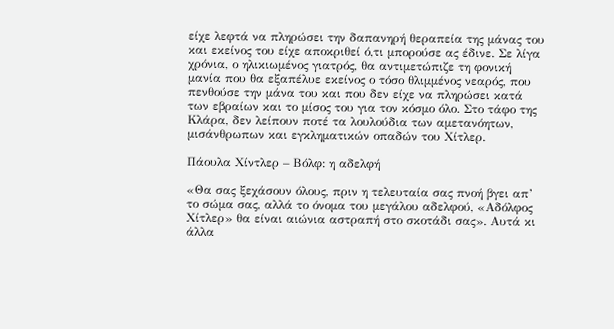είχε λεφτά να πληρώσει την δαπανηρή θεραπεία της μάνας του και εκείνος του είχε αποκριθεί ό,τι μπορούσε ας έδινε. Σε λίγα χρόνια, ο ηλικιωμένος γιατρός, θα αντιμετώπιζε τη φονική μανία που θα εξαπέλυε εκείνος ο τόσο θλιμμένος νεαρός, που πενθούσε την μάνα του και που δεν είχε να πληρώσει κατά των εβραίων και το μίσος του για τον κόσμο όλο. Στο τάφο της Κλάρα, δεν λείπουν ποτέ τα λουλούδια των αμετανόητων, μισάνθρωπων και εγκληματικών οπαδών του Χίτλερ.

Πάουλα Χίντλερ – Βόλφ: η αδελφή

«Θα σας ξεχάσουν όλους, πριν η τελευταία σας πνοή βγει απ’ το σώμα σας, αλλά το όνομα του μεγάλου αδελφού, «Αδόλφος Χίτλερ» θα είναι αιώνια αστραπή στο σκοτάδι σας». Αυτά κι άλλα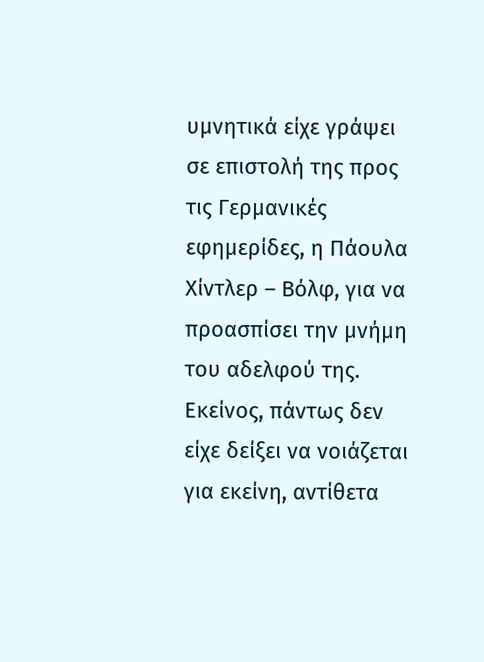υμνητικά είχε γράψει σε επιστολή της προς τις Γερμανικές εφημερίδες, η Πάουλα Χίντλερ – Βόλφ, για να προασπίσει την μνήμη του αδελφού της. Εκείνος, πάντως δεν είχε δείξει να νοιάζεται για εκείνη, αντίθετα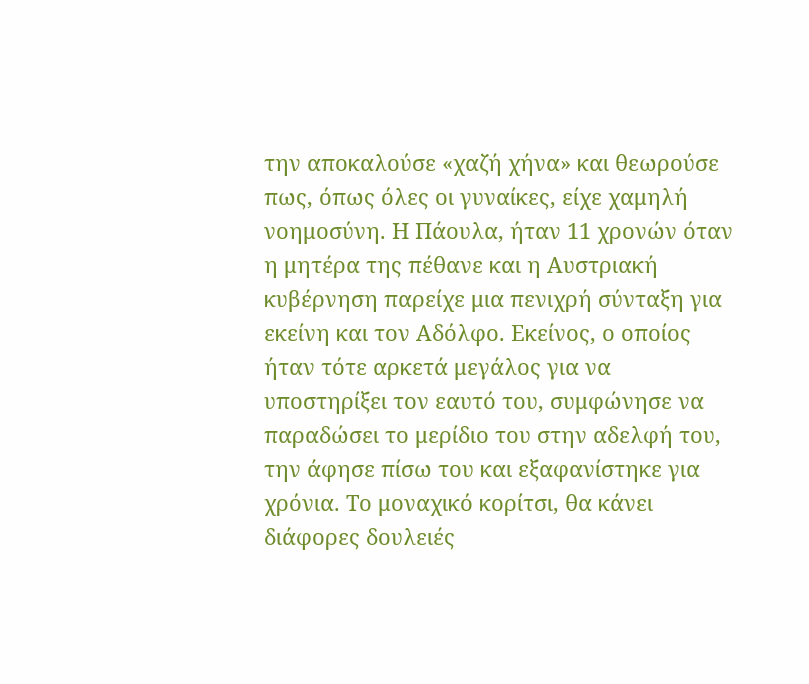την αποκαλούσε «χαζή χήνα» και θεωρούσε πως, όπως όλες οι γυναίκες, είχε χαμηλή νοημοσύνη. Η Πάουλα, ήταν 11 χρονών όταν η μητέρα της πέθανε και η Αυστριακή κυβέρνηση παρείχε μια πενιχρή σύνταξη για εκείνη και τον Αδόλφο. Εκείνος, ο οποίος ήταν τότε αρκετά μεγάλος για να υποστηρίξει τον εαυτό του, συμφώνησε να παραδώσει το μερίδιο του στην αδελφή του, την άφησε πίσω του και εξαφανίστηκε για χρόνια. Το μοναχικό κορίτσι, θα κάνει διάφορες δουλειές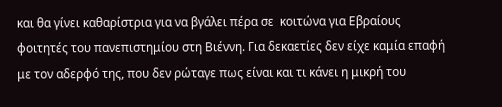και θα γίνει καθαρίστρια για να βγάλει πέρα σε  κοιτώνα για Εβραίους φοιτητές του πανεπιστημίου στη Βιέννη. Για δεκαετίες δεν είχε καμία επαφή με τον αδερφό της, που δεν ρώταγε πως είναι και τι κάνει η μικρή του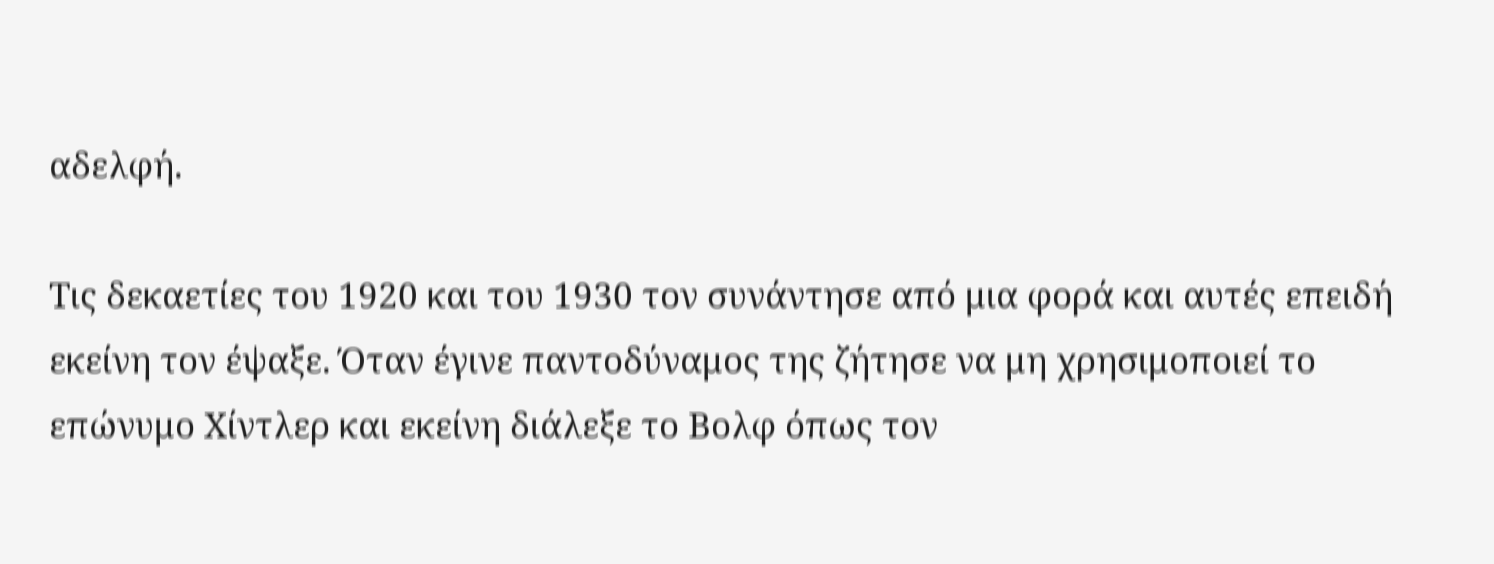αδελφή.

Τις δεκαετίες του 1920 και του 1930 τον συνάντησε από μια φορά και αυτές επειδή εκείνη τον έψαξε. Όταν έγινε παντοδύναμος της ζήτησε να μη χρησιμοποιεί το επώνυμο Χίντλερ και εκείνη διάλεξε το Βολφ όπως τον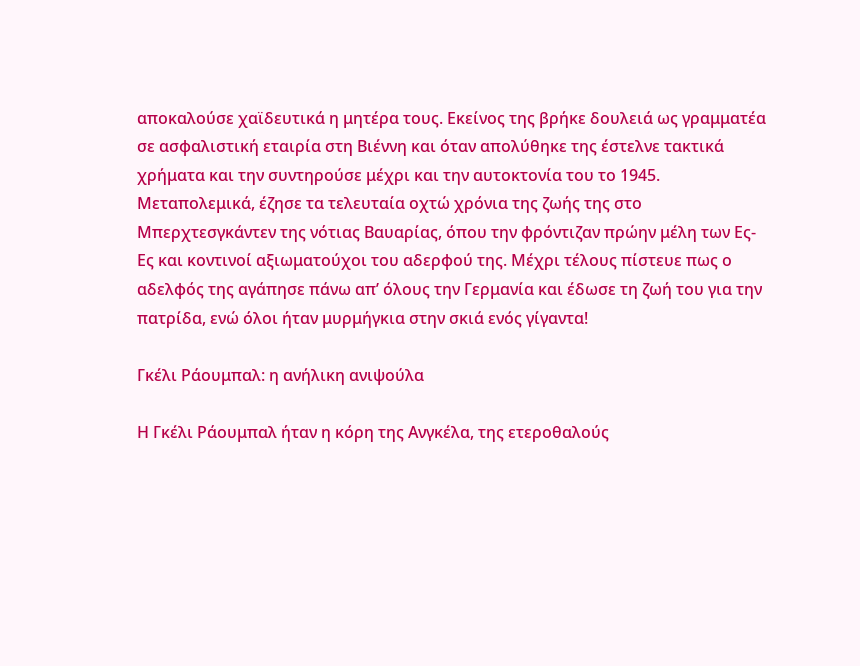αποκαλούσε χαϊδευτικά η μητέρα τους. Εκείνος της βρήκε δουλειά ως γραμματέα σε ασφαλιστική εταιρία στη Βιέννη και όταν απολύθηκε της έστελνε τακτικά χρήματα και την συντηρούσε μέχρι και την αυτοκτονία του το 1945. Μεταπολεμικά, έζησε τα τελευταία οχτώ χρόνια της ζωής της στο Μπερχτεσγκάντεν της νότιας Βαυαρίας, όπου την φρόντιζαν πρώην μέλη των Ες-Ες και κοντινοί αξιωματούχοι του αδερφού της. Μέχρι τέλους πίστευε πως ο αδελφός της αγάπησε πάνω απ’ όλους την Γερμανία και έδωσε τη ζωή του για την πατρίδα, ενώ όλοι ήταν μυρμήγκια στην σκιά ενός γίγαντα!

Γκέλι Ράουμπαλ: η ανήλικη ανιψούλα

Η Γκέλι Ράουμπαλ ήταν η κόρη της Ανγκέλα, της ετεροθαλούς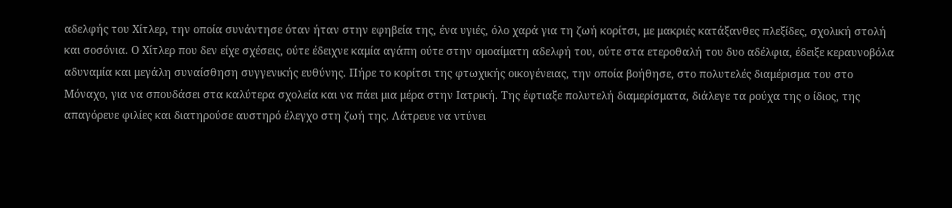αδελφής του Χίτλερ, την οποία συνάντησε όταν ήταν στην εφηβεία της, ένα υγιές, όλο χαρά για τη ζωή κορίτσι, με μακριές κατάξανθες πλεξίδες, σχολική στολή και σοσόνια. Ο Χίτλερ που δεν είχε σχέσεις, ούτε έδειχνε καμία αγάπη ούτε στην ομοαίματη αδελφή του, ούτε στα ετεροθαλή του δυο αδέλφια, έδειξε κεραυνοβόλα αδυναμία και μεγάλη συναίσθηση συγγενικής ευθύνης. Πήρε το κορίτσι της φτωχικής οικογένειας, την οποία βοήθησε, στο πολυτελές διαμέρισμα του στο Μόναχο, για να σπουδάσει στα καλύτερα σχολεία και να πάει μια μέρα στην Ιατρική. Της έφτιαξε πολυτελή διαμερίσματα, διάλεγε τα ρούχα της ο ίδιος, της απαγόρευε φιλίες και διατηρούσε αυστηρό έλεγχο στη ζωή της. Λάτρευε να ντύνει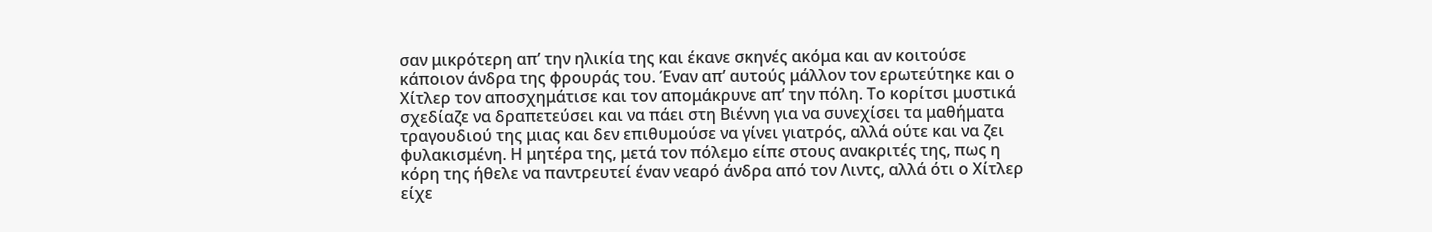σαν μικρότερη απ’ την ηλικία της και έκανε σκηνές ακόμα και αν κοιτούσε κάποιον άνδρα της φρουράς του. Έναν απ’ αυτούς μάλλον τον ερωτεύτηκε και ο Χίτλερ τον αποσχημάτισε και τον απομάκρυνε απ’ την πόλη. Το κορίτσι μυστικά σχεδίαζε να δραπετεύσει και να πάει στη Βιέννη για να συνεχίσει τα μαθήματα τραγουδιού της μιας και δεν επιθυμούσε να γίνει γιατρός, αλλά ούτε και να ζει φυλακισμένη. Η μητέρα της, μετά τον πόλεμο είπε στους ανακριτές της, πως η κόρη της ήθελε να παντρευτεί έναν νεαρό άνδρα από τον Λιντς, αλλά ότι ο Χίτλερ είχε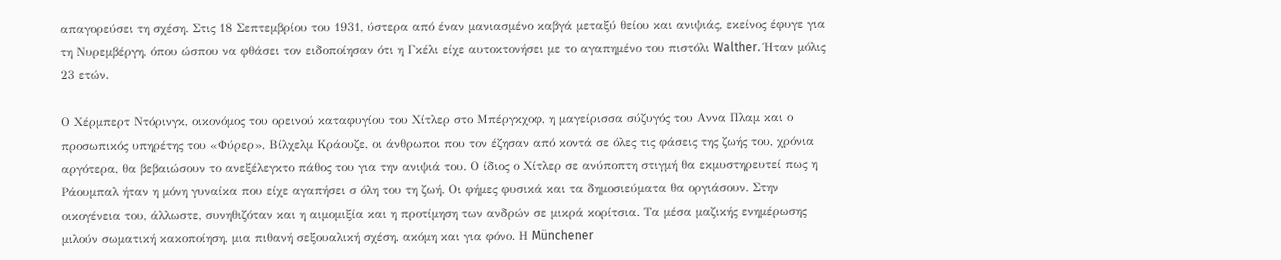απαγορεύσει τη σχέση. Στις 18 Σεπτεμβρίου του 1931, ύστερα από έναν μανιασμένο καβγά μεταξύ θείου και ανιψιάς, εκείνος έφυγε για τη Νυρεμβέργη, όπου ώσπου να φθάσει τον ειδοποίησαν ότι η Γκέλι είχε αυτοκτονήσει με το αγαπημένο του πιστόλι Walther. Ήταν μόλις 23 ετών.

Ο Χέρμπερτ Ντόρινγκ, οικονόμος του ορεινού καταφυγίου του Χίτλερ στο Μπέργκχοφ, η μαγείρισσα σύζυγός του Αννα Πλαμ και ο προσωπικός υπηρέτης του «Φύρερ», Βίλχελμ Κράουζε, οι άνθρωποι που τον έζησαν από κοντά σε όλες τις φάσεις της ζωής του, χρόνια αργότερα, θα βεβαιώσουν το ανεξέλεγκτο πάθος του για την ανιψιά του. Ο ίδιος ο Χίτλερ σε ανύποπτη στιγμή θα εκμυστηρευτεί πως η Ράουμπαλ ήταν η μόνη γυναίκα που είχε αγαπήσει σ όλη του τη ζωή. Οι φήμες φυσικά και τα δημοσιεύματα θα οργιάσουν. Στην οικογένεια του, άλλωστε, συνηθιζόταν και η αιμομιξία και η προτίμηση των ανδρών σε μικρά κορίτσια. Τα μέσα μαζικής ενημέρωσης μιλούν σωματική κακοποίηση, μια πιθανή σεξουαλική σχέση, ακόμη και για φόνο. Η Münchener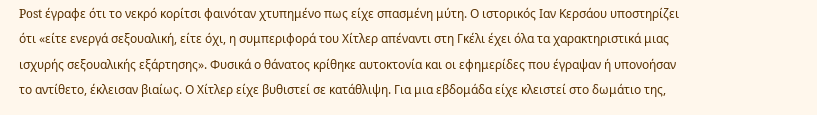Post έγραφε ότι το νεκρό κορίτσι φαινόταν χτυπημένο πως είχε σπασμένη μύτη. Ο ιστορικός Ιαν Κερσάου υποστηρίζει ότι «είτε ενεργά σεξουαλική, είτε όχι, η συμπεριφορά του Χίτλερ απέναντι στη Γκέλι έχει όλα τα χαρακτηριστικά μιας ισχυρής σεξουαλικής εξάρτησης». Φυσικά ο θάνατος κρίθηκε αυτοκτονία και οι εφημερίδες που έγραψαν ή υπονοήσαν το αντίθετο, έκλεισαν βιαίως. Ο Χίτλερ είχε βυθιστεί σε κατάθλιψη. Για μια εβδομάδα είχε κλειστεί στο δωμάτιο της,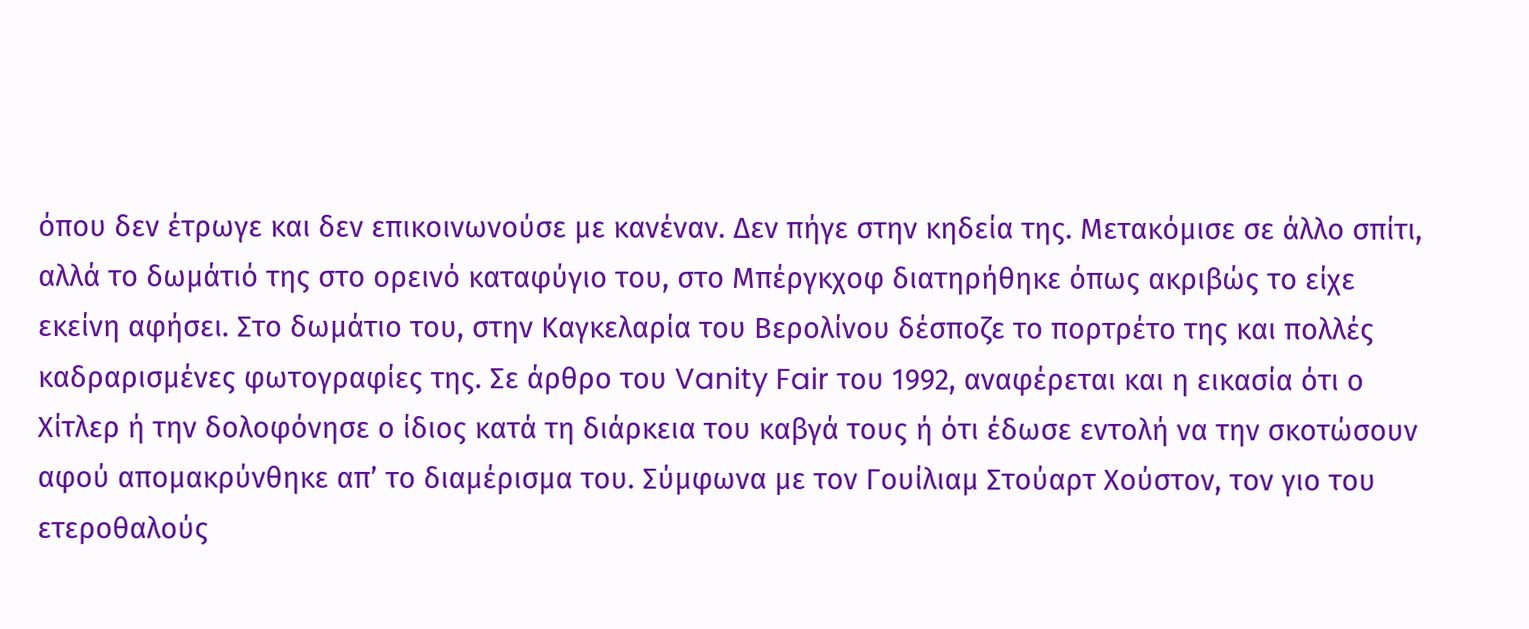όπου δεν έτρωγε και δεν επικοινωνούσε με κανέναν. Δεν πήγε στην κηδεία της. Μετακόμισε σε άλλο σπίτι, αλλά το δωμάτιό της στο ορεινό καταφύγιο του, στο Μπέργκχοφ διατηρήθηκε όπως ακριβώς το είχε εκείνη αφήσει. Στο δωμάτιο του, στην Καγκελαρία του Βερολίνου δέσποζε το πορτρέτο της και πολλές καδραρισμένες φωτογραφίες της. Σε άρθρο του Vanity Fair του 1992, αναφέρεται και η εικασία ότι ο Χίτλερ ή την δολοφόνησε ο ίδιος κατά τη διάρκεια του καβγά τους ή ότι έδωσε εντολή να την σκοτώσουν αφού απομακρύνθηκε απ’ το διαμέρισμα του. Σύμφωνα με τον Γουίλιαμ Στούαρτ Χούστον, τον γιο του  ετεροθαλούς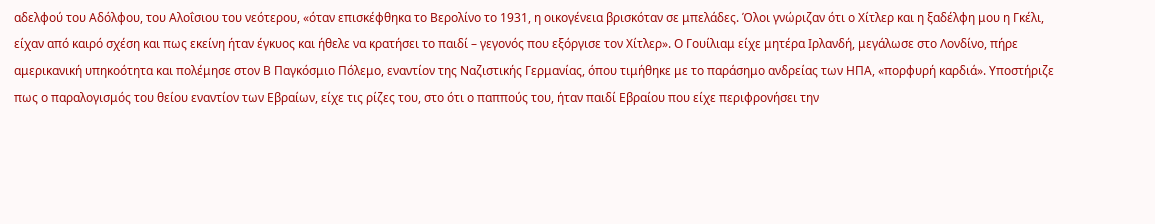αδελφού του Αδόλφου, του Αλοΐσιου του νεότερου, «όταν επισκέφθηκα το Βερολίνο το 1931, η οικογένεια βρισκόταν σε μπελάδες. Όλοι γνώριζαν ότι ο Χίτλερ και η ξαδέλφη μου η Γκέλι, είχαν από καιρό σχέση και πως εκείνη ήταν έγκυος και ήθελε να κρατήσει το παιδί – γεγονός που εξόργισε τον Χίτλερ». Ο Γουίλιαμ είχε μητέρα Ιρλανδή, μεγάλωσε στο Λονδίνο, πήρε αμερικανική υπηκοότητα και πολέμησε στον Β Παγκόσμιο Πόλεμο, εναντίον της Ναζιστικής Γερμανίας, όπου τιμήθηκε με το παράσημο ανδρείας των ΗΠΑ, «πορφυρή καρδιά». Υποστήριζε πως ο παραλογισμός του θείου εναντίον των Εβραίων, είχε τις ρίζες του, στο ότι ο παππούς του, ήταν παιδί Εβραίου που είχε περιφρονήσει την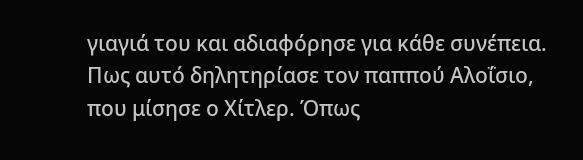γιαγιά του και αδιαφόρησε για κάθε συνέπεια. Πως αυτό δηλητηρίασε τον παππού Αλοΐσιο, που μίσησε ο Χίτλερ. Όπως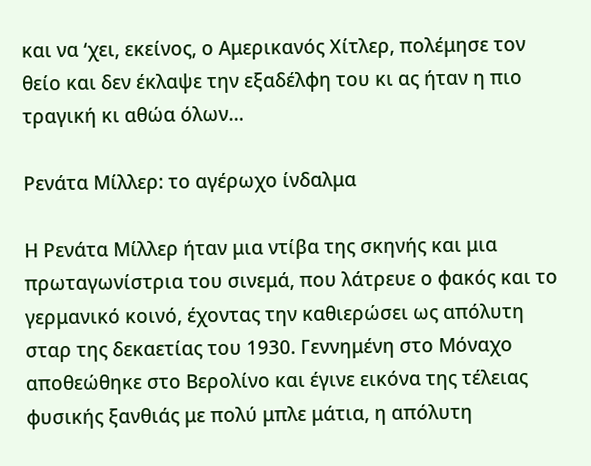και να ‘χει, εκείνος, ο Αμερικανός Χίτλερ, πολέμησε τον θείο και δεν έκλαψε την εξαδέλφη του κι ας ήταν η πιο τραγική κι αθώα όλων…

Ρενάτα Μίλλερ: το αγέρωχο ίνδαλμα

Η Ρενάτα Μίλλερ ήταν μια ντίβα της σκηνής και μια πρωταγωνίστρια του σινεμά, που λάτρευε ο φακός και το γερμανικό κοινό, έχοντας την καθιερώσει ως απόλυτη σταρ της δεκαετίας του 1930. Γεννημένη στο Μόναχο αποθεώθηκε στο Βερολίνο και έγινε εικόνα της τέλειας φυσικής ξανθιάς με πολύ μπλε μάτια, η απόλυτη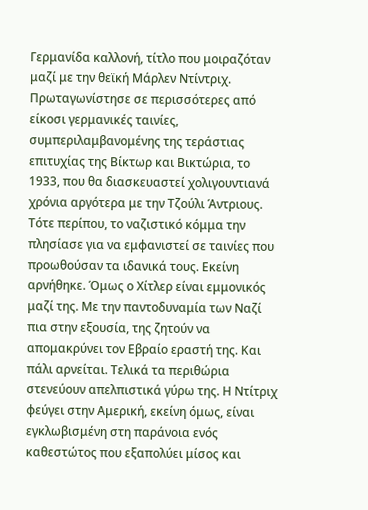Γερμανίδα καλλονή, τίτλο που μοιραζόταν μαζί με την θεϊκή Μάρλεν Ντίντριχ. Πρωταγωνίστησε σε περισσότερες από είκοσι γερμανικές ταινίες, συμπεριλαμβανομένης της τεράστιας επιτυχίας της Βίκτωρ και Βικτώρια, το 1933, που θα διασκευαστεί χολιγουντιανά χρόνια αργότερα με την Τζούλι Άντριους. Τότε περίπου, το ναζιστικό κόμμα την πλησίασε για να εμφανιστεί σε ταινίες που προωθούσαν τα ιδανικά τους. Εκείνη αρνήθηκε. Όμως ο Χίτλερ είναι εμμονικός μαζί της. Με την παντοδυναμία των Ναζί πια στην εξουσία, της ζητούν να απομακρύνει τον Εβραίο εραστή της. Και πάλι αρνείται. Τελικά τα περιθώρια στενεύουν απελπιστικά γύρω της. Η Ντίτριχ φεύγει στην Αμερική, εκείνη όμως, είναι εγκλωβισμένη στη παράνοια ενός καθεστώτος που εξαπολύει μίσος και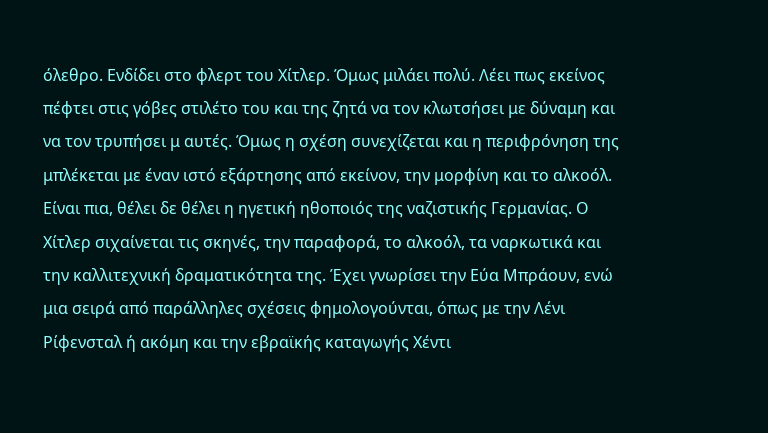όλεθρο. Ενδίδει στο φλερτ του Χίτλερ. Όμως μιλάει πολύ. Λέει πως εκείνος πέφτει στις γόβες στιλέτο του και της ζητά να τον κλωτσήσει με δύναμη και να τον τρυπήσει μ αυτές. Όμως η σχέση συνεχίζεται και η περιφρόνηση της μπλέκεται με έναν ιστό εξάρτησης από εκείνον, την μορφίνη και το αλκοόλ. Είναι πια, θέλει δε θέλει η ηγετική ηθοποιός της ναζιστικής Γερμανίας. Ο Χίτλερ σιχαίνεται τις σκηνές, την παραφορά, το αλκοόλ, τα ναρκωτικά και την καλλιτεχνική δραματικότητα της. Έχει γνωρίσει την Εύα Μπράουν, ενώ μια σειρά από παράλληλες σχέσεις φημολογούνται, όπως με την Λένι Ρίφενσταλ ή ακόμη και την εβραϊκής καταγωγής Χέντι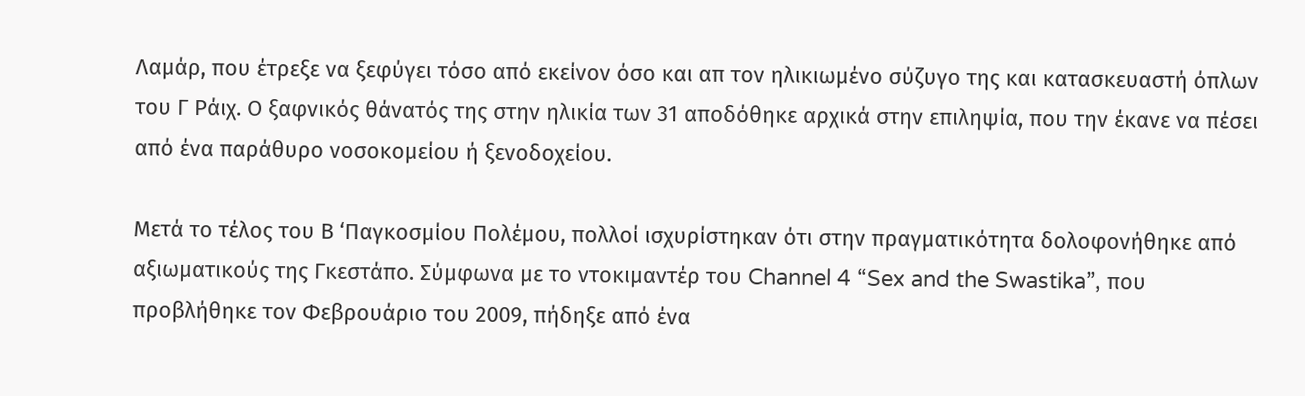Λαμάρ, που έτρεξε να ξεφύγει τόσο από εκείνον όσο και απ τον ηλικιωμένο σύζυγο της και κατασκευαστή όπλων του Γ Ράιχ. Ο ξαφνικός θάνατός της στην ηλικία των 31 αποδόθηκε αρχικά στην επιληψία, που την έκανε να πέσει από ένα παράθυρο νοσοκομείου ή ξενοδοχείου.

Μετά το τέλος του Β ‘Παγκοσμίου Πολέμου, πολλοί ισχυρίστηκαν ότι στην πραγματικότητα δολοφονήθηκε από αξιωματικούς της Γκεστάπο. Σύμφωνα με το ντοκιμαντέρ του Channel 4 “Sex and the Swastika”, που προβλήθηκε τον Φεβρουάριο του 2009, πήδηξε από ένα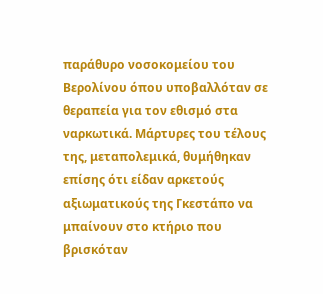παράθυρο νοσοκομείου του Βερολίνου όπου υποβαλλόταν σε θεραπεία για τον εθισμό στα ναρκωτικά. Μάρτυρες του τέλους της, μεταπολεμικά, θυμήθηκαν επίσης ότι είδαν αρκετούς αξιωματικούς της Γκεστάπο να μπαίνουν στο κτήριο που βρισκόταν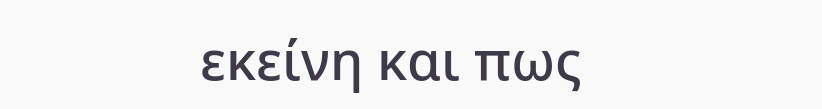εκείνη και πως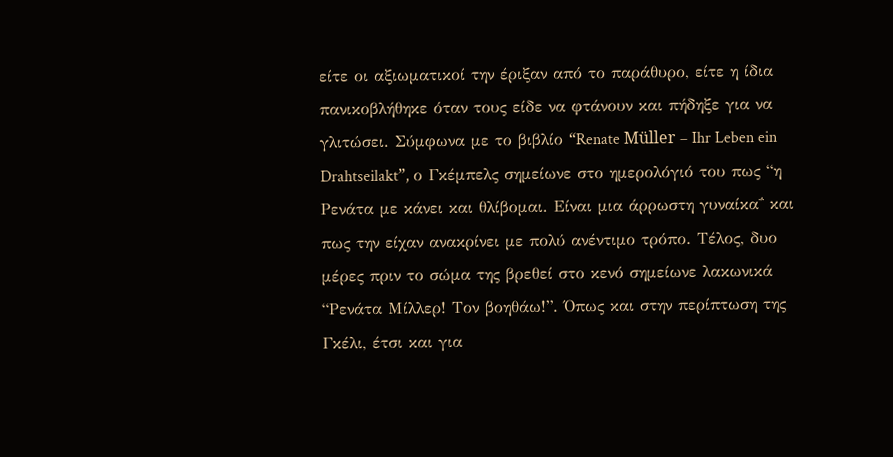είτε οι αξιωματικοί την έριξαν από το παράθυρο, είτε η ίδια πανικοβλήθηκε όταν τους είδε να φτάνουν και πήδηξε για να γλιτώσει. Σύμφωνα με το βιβλίο “Renate Müller – Ihr Leben ein Drahtseilakt”, ο Γκέμπελς σημείωνε στο ημερολόγιό του πως “η Ρενάτα με κάνει και θλίβομαι. Είναι μια άρρωστη γυναίκα΅ και  πως την είχαν ανακρίνει με πολύ ανέντιμο τρόπο. Τέλος, δυο μέρες πριν το σώμα της βρεθεί στο κενό σημείωνε λακωνικά “Ρενάτα Μίλλερ! Τον βοηθάω!”. Όπως και στην περίπτωση της Γκέλι, έτσι και για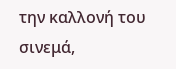την καλλονή του σινεμά,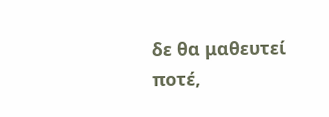δε θα μαθευτεί ποτέ,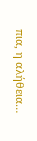πια, η αλήθεια…